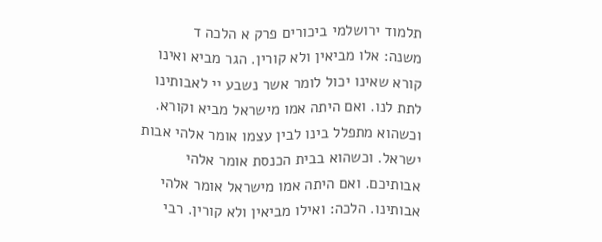תלמוד ירושלמי ביכורים פרק א הלכה ד
משנה: אלו מביאין ולא קורין. הגר מביא ואינו קורא שאינו יכול לומר אשר נשבע יי לאבותינו לתת לנו. ואם היתה אמו מישראל מביא וקורא. וכשהוא מתפלל בינו לבין עצמו אומר אלהי אבות ישראל. וכשהוא בבית הכנסת אומר אלהי אבותיכם. ואם היתה אמו מישראל אומר אלהי אבותינו. הלכה: ואילו מביאין ולא קורין. רבי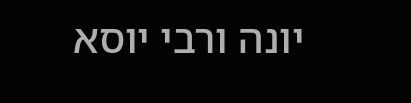יונה ורבי יוסא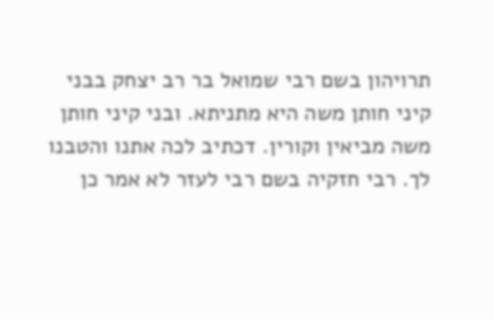תרויהון בשם רבי שמואל בר רב יצחק בבני קיני חותן משה היא מתניתא. ובני קיני חותן משה מביאין וקורין. דכתיב לכה אתנו והטבנו לך. רבי חזקיה בשם רבי לעזר לא אמר כן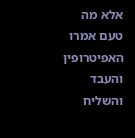אלא מה טעם אמרו האפיטרופין והעבד והשליח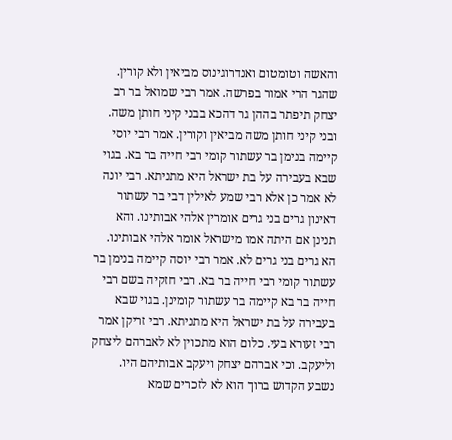והאשה וטומטום ואנדרוגינוס מביאין ולא קורין. שהגר הרי אמור בפרשה. אמר רבי שמואל בר רב יצחק תיפתר בההן גר דהכא בבני קיני חותן משה. ובני קיני חותן משה מביאין וקורין. אמר רבי יוסי קיימה בנימן בר עשתור קומי רבי חייה בר בא. בגוי שבא בעבירה על בת ישראל היא מתניתא. רבי יונה לא אמר כן אלא רבי שמע לאילין דבי בר עשתור דאינון גרים בני גרים אומרין אלהי אבותינו. והא תנינן אם היתה אמו מישראל אומר אלהי אבותינו. הא גרים בני גרים לא. אמר רבי יוסה קיימה בנימן בר עשתור קומי רבי חייה בר בא. רבי חזקיה בשם רבי חייה בר בא קיימה בר עשתור קומינן. בגוי שבא בעבירה על בת ישראל היא מתניתא. רבי זריקן אמר רבי זעורא בעי. כלום הוא מתכוין לא לאברהם ליצחק וליעקב. וכי אברהם יצחק ויעקב אבותיהם היו. נשבע הקדוש ברוך הוא לא לזכרים שמא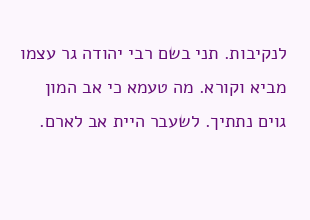לנקיבות. תני בשם רבי יהודה גר עצמו מביא וקורא. מה טעמא כי אב המון גוים נתתיך. לשעבר היית אב לארם.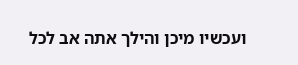ועכשיו מיכן והילך אתה אב לכל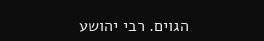הגוים. רבי יהושע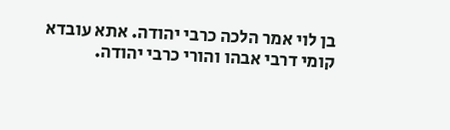בן לוי אמר הלכה כרבי יהודה. אתא עובדא קומי דרבי אבהו והורי כרבי יהודה.